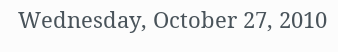Wednesday, October 27, 2010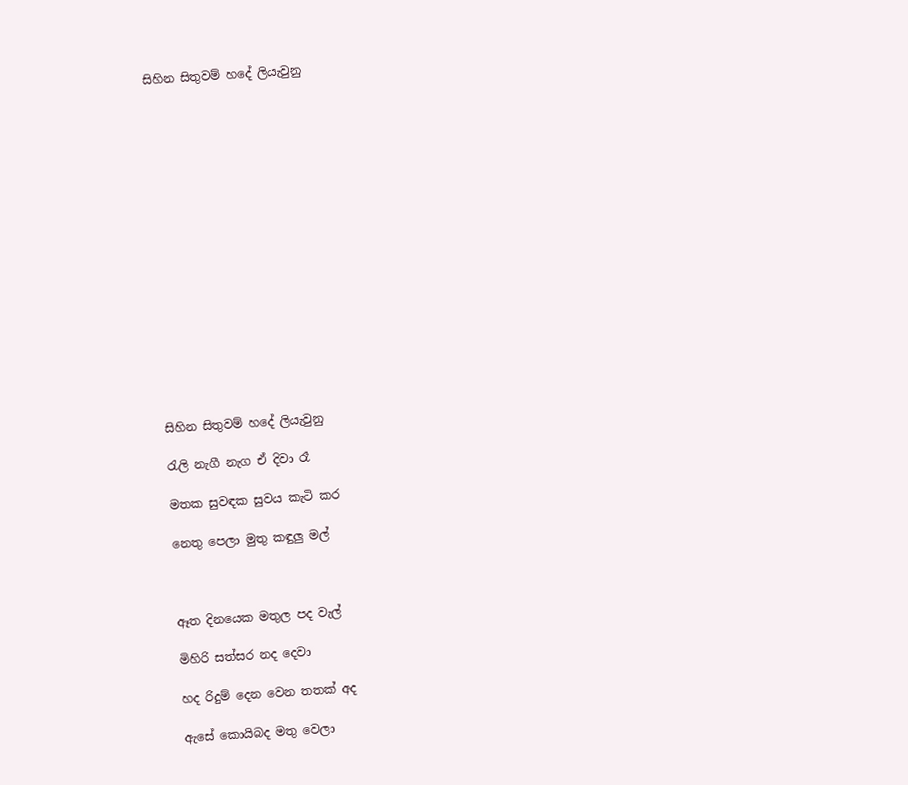සිහින සිතුවම් හදේ ලියැවුනු

















සිහින සිතුවම් හදේ ලියැවුනු

රැලි නැගී නැග ඒ දිවා රෑ

මතක සුවඳක සුවය කැටි කර

නෙතු පෙලා මුතු කඳුලු මල්



ඈත දිනයෙක මතුල පද වැල්

මිහිරි සත්සර නද දෙවා

හද රිදුම් දෙන වෙන තතක් අද

ඇසේ කොයිබද මතු වෙලා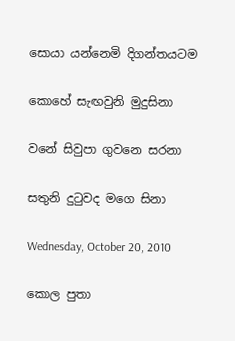සොයා යන්නෙමි දිගන්තයටම

කොහේ සැඟවුනි මුදුසිනා

වනේ සිවුපා ගුවනෙ සරනා

සතුනි දුටුවද මගෙ සිනා

Wednesday, October 20, 2010

කොල පුතා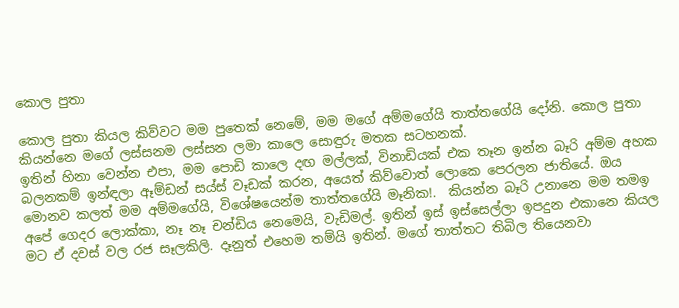කොල පුතා

කොල පුතා කියල කිව්වට මම පුතෙක් නෙමේ, මම මගේ අම්මගේයි තාත්තගේයි දෝනි. කොල පුතා කියන්නෙ මගේ ලස්සනම ලස්සන ලමා කාලෙ සොඳුරු මතක සටහනක්.
ඉතින් හිනා වෙන්න එපා, මම පොඩි කාලෙ දඟ මල්ලක්, විනාඩියක් එක තෑන ඉන්න බෑරි අම්ම අහක බලනකම් ඉන්ඳලා ඈම්ඩන් සය්ස් වෑඩක් කරන, අයෙත් කිව්වොත් ලොකෙ පෙරලන ජාතියේ. ඔය මොනව කලත් මම අම්මගේයි, විශේෂයෙන්ම තාත්තගේයි මෑනික!.  කියන්න බෑරි උනානෙ මම තමඉ අපේ ගෙදර ලොක්කා, නෑ නෑ චන්ඩිය නෙමෙයි, වැඩිමල්. ඉතින් ඉස් ඉස්සෙල්ලා ඉපදුන එකානෙ කියල මට ඒ දවස් වල රජ සෑලකිලි. දෑනුත් එහෙම තම්යි ඉතින්. මගේ තාත්තට තිබිල තියෙනවා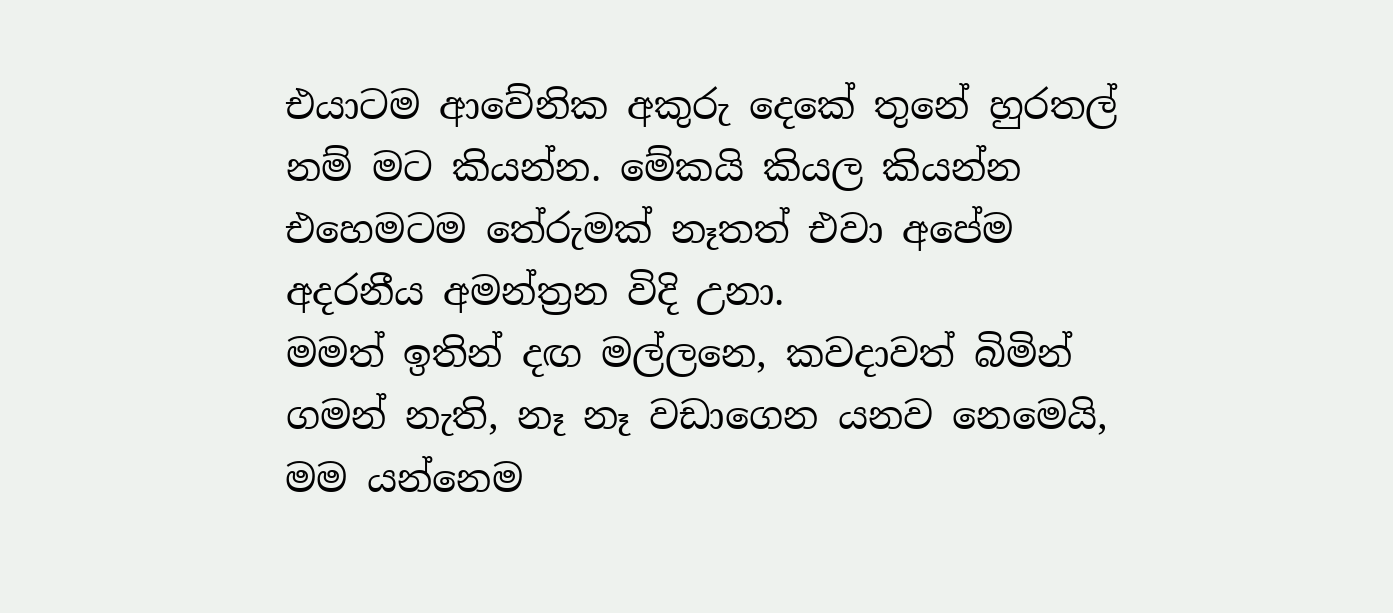එයාටම ආවේනික අකුරු දෙකේ තුනේ හුරතල් නම් මට කියන්න. මේකයි කියල කියන්න එහෙමටම තේරුමක් නෑතත් එවා අපේම අදරනීය අමන්ත්‍රන විදි උනා.
මමත් ඉතින් දඟ මල්ලනෙ, කවදාවත් බිමින් ගමන් නැති, නෑ නෑ වඩාගෙන යනව නෙමෙයි, මම යන්නෙම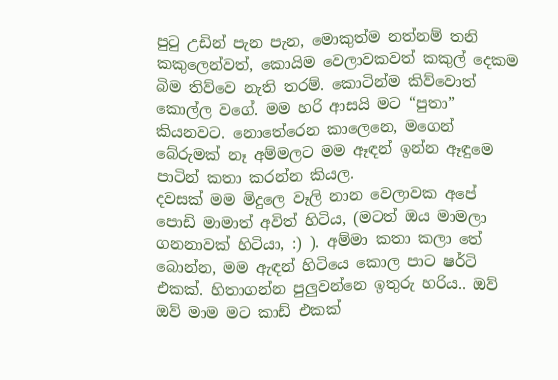පුටු උඩින් පැන පැන, මොකුත්ම නත්නම් තනි කකුලෙන්වත්, කොයිම වෙලාවකවත් කකුල් දෙකම බිම තිව්වෙ නැති තරම්. කොටින්ම කිව්වොත් කොල්ල වගේ. මම හරි ආසයි මට “පුතා” කියනවට. නොතේරෙන කාලෙනෙ, මගෙන් බේරුමක් නෑ අම්මලට මම ඈඳන් ඉන්න ඈඳුමෙ පාටින් කතා කරන්න කියල.
දවසක් මම මිදුලෙ වෑලි නාන වෙලාවක අපේ පොඩි මාමාත් අවිත් හිටිය, (මටත් ඔය මාමලා ගනනාවක් හිටියා, :) ). අම්මා කතා කලා තේ බොන්න, මම ඇඳන් හිටියෙ කොල පාට ෂර්ටි එකක්. හිතාගන්න පුලුවන්නෙ ඉතුරු හරිය.. ඔව් ඔව් මාම මට කාඩ් එකක්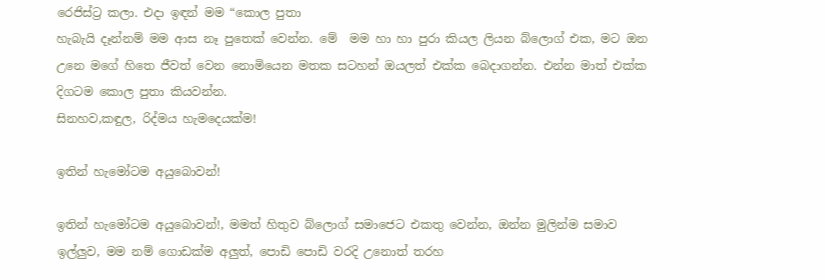රෙජිස්ට්‍ර කලා. එදා ඉඳන් මම “කොල පුතා
හැබැයි දෑන්නම් මම ආස නෑ පුතෙක් වෙන්න. මේ  මම හා හා පුරා කියල ලියන බ්ලොග් එක, මට ඔන උනෙ මගේ හිතෙ ජීවත් වෙන නොමියෙන මතක සටහන් ඔයලත් එක්ක බෙදාගන්න. එන්න මාත් එක්ක දිගටම කොල පුතා කියවන්න.
සිනහව,කඳුල, රිද්මය හැමදෙයක්ම!

ඉතින් හැමෝටම අයුබොවන්!

ඉතින් හැමෝටම අයුබොවන්!, මමත් හිතුව බ්ලොග් සමාජෙට එකතු වෙන්න, ඔන්න මුලින්ම සමාව ඉල්ලුව, මම නම් ගොඩක්ම අලුත්, පොඩි පොඩි වරදි උනොත් තරහ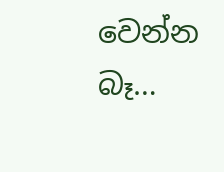වෙන්න බෑ…